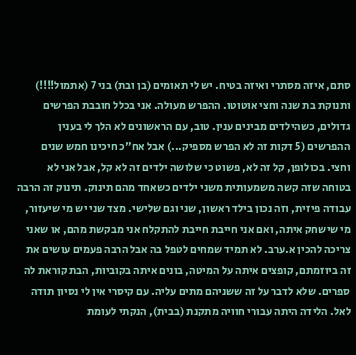סתם, איזה מסתרי ואיזה בטיח. יש לי תאומים (בן ובת) בני 7 (אתמול!!!!) ותנוקת בת שנה וחצי אוטוטו. ההפרש מעולה. אני בכלל חובבת הפרשים גדולים, כשהילדים מבינים ענין. טוב, עם הראשונים לא הלך לי בענין ההפרשים (5 דקות זה לא הפרש מספיק...) אבל אח"כ חיכינו חמש שנים וחצי. בכולופן, קל זה לא, פשוט כי שלושה ילדים זה לא קל, אבל אני לא בטוחה שזה קשה משמעותית משני ילדים כשאחד מהם תינוק. תינוק זה הרבה עבודה פיזית, וזה נכון בילד ראשון, שני וגם שלישי. מצד שני יש מי שיעזור, מי שישחק איתה, ואם אני חייבת חייבת להתקלח אני מבקשת מהם, או שאני צריכה להכין א.ערב. לא תמיד שמחים לטפל בה אבל הרבה פעמים עושים את זה ביוזמתם, קופצים איתה על המיטה, בונים איתה בקוביות, הבת קוראת לה ספרים. שלא לדבר על זה ששניהם מתים עליה. עם קיסרי אין לי נסיון תודה לאל. הלידה היתה עבורי חוויה מתקנת (בבית), הנקתי לעומת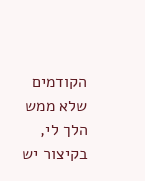הקודמים שלא ממש הלך לי, בקיצור יש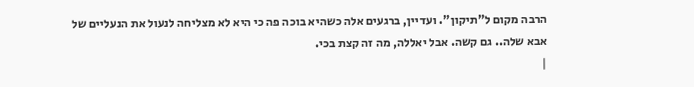הרבה מקום ל"תיקון". ועדיין, ברגעים אלה כשהיא בוכה פה כי היא לא מצליחה לנעול את הנעליים של אבא שלה.. גם קשה. אבל יאללה, מה זה קצת בכי.
|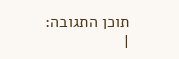תוכן התגובה:
|